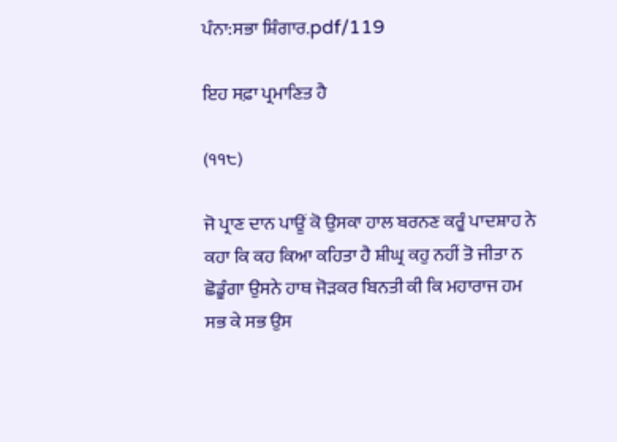ਪੰਨਾ:ਸਭਾ ਸ਼ਿੰਗਾਰ.pdf/119

ਇਹ ਸਫ਼ਾ ਪ੍ਰਮਾਣਿਤ ਹੈ

(੧੧੮)

ਜੋ ਪ੍ਰਾਣ ਦਾਨ ਪਾਊਂ ਕੋ ਉਸਕਾ ਹਾਲ ਬਰਨਣ ਕਰੂੰ ਪਾਦਸ਼ਾਹ ਨੇ ਕਹਾ ਕਿ ਕਹ ਕਿਆ ਕਹਿਤਾ ਹੈ ਸ਼ੀਘ੍ਰ ਕਹੁ ਨਹੀਂ ਤੋ ਜੀਤਾ ਨ ਛੋਡੂੰਗਾ ਉਸਨੇ ਹਾਥ ਜੋੜਕਰ ਬਿਨਤੀ ਕੀ ਕਿ ਮਹਾਰਾਜ ਹਮ ਸਭ ਕੇ ਸਭ ਉਸ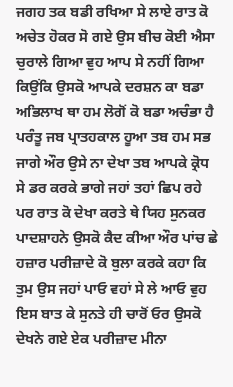ਜਗਹ ਤਕ ਬਡੀ ਰਖਿਆ ਸੇ ਲਾਏ ਰਾਤ ਕੋ ਅਚੇਤ ਹੋਕਰ ਸੋ ਗਏ ਉਸ ਬੀਚ ਕੋਈ ਐਸਾ ਚੁਰਾਲੇ ਗਿਆ ਵੁਹ ਆਪ ਸੇ ਨਹੀਂ ਗਿਆ ਕਿਉਂਕਿ ਉਸਕੋ ਆਪਕੇ ਦਰਸ਼ਨ ਕਾ ਬਡਾ ਅਭਿਲਾਖ ਥਾ ਹਮ ਲੋਗੋਂ ਕੋ ਬਡਾ ਅਚੰਭਾ ਹੈ ਪਰੰਤੂ ਜਬ ਪ੍ਰਾਤਹਕਾਲ ਹੂਆ ਤਬ ਹਮ ਸਭ ਜਾਗੇ ਔਰ ਉਸੇ ਨਾ ਦੇਖਾ ਤਬ ਆਪਕੇ ਕ੍ਰੋਧ ਸੇ ਡਰ ਕਰਕੇ ਭਾਗੇ ਜਹਾਂ ਤਹਾਂ ਛਿਪ ਰਹੇ ਪਰ ਰਾਤ ਕੋ ਦੇਖਾ ਕਰਤੇ ਥੇ ਯਿਹ ਸੁਨਕਰ ਪਾਦਸ਼ਾਹਨੇ ਉਸਕੋ ਕੈਦ ਕੀਆ ਔਰ ਪਾਂਚ ਛੇ ਹਜ਼ਾਰ ਪਰੀਜ਼ਾਦੇ ਕੋ ਬੁਲਾ ਕਰਕੇ ਕਹਾ ਕਿ ਤੁਮ ਉਸ ਜਹਾਂ ਪਾਓ ਵਹਾਂ ਸੇ ਲੇ ਆਓ ਵੁਹ ਇਸ ਬਾਤ ਕੇ ਸੁਨਤੇ ਹੀ ਚਾਰੋਂ ਓਰ ਉਸਕੋ ਦੇਖਨੇ ਗਏ ਏਕ ਪਰੀਜ਼ਾਦ ਮੀਨਾ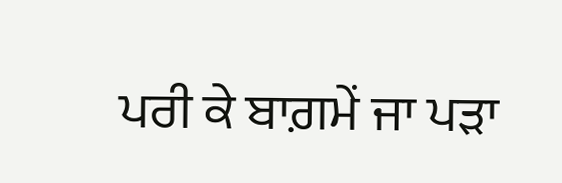ਪਰੀ ਕੇ ਬਾਗ਼ਮੇਂ ਜਾ ਪੜਾ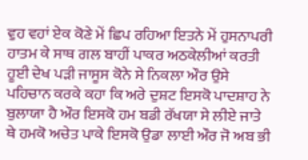ਵੁਹ ਵਹਾਂ ਏਕ ਕੋਣੇ ਮੇਂ ਛਿਪ ਰਹਿਆ ਇਤਨੇ ਮੇਂ ਹੁਸਨਾਪਰੀ ਹਾਤਮ ਕੇ ਸਾਥ ਗਲ ਬਾਹੀਂ ਪਾਕਰ ਅਠਕੇਲੀਆਂ ਕਰਤੀ ਹੂਈ ਦੇਖ ਪੜੀ ਜਾਸੂਸ ਕੋਨੇ ਸੇ ਨਿਕਲਾ ਔਰ ਉਸੇ ਪਹਿਚਾਨ ਕਰਕੇ ਕਹਾ ਕਿ ਅਰੇ ਦੁਸ਼ਟ ਇਸਕੋ ਪਾਦਸ਼ਾਹ ਨੇ ਬੁਲਾਯਾ ਹੈ ਔਰ ਇਸਕੋ ਹਮ ਬਡੀ ਰੱਖਯਾ ਸੇ ਲੀਏ ਜਾਤੇ ਥੇ ਹਮਕੋ ਅਚੇਤ ਪਾਕੇ ਇਸਕੋ ਉਡਾ ਲਾਈ ਔਰ ਜੋ ਅਬ ਭੀ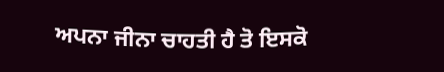ਅਪਨਾ ਜੀਨਾ ਚਾਹਤੀ ਹੈ ਤੋ ਇਸਕੋ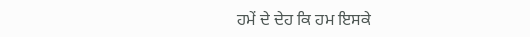ਹਮੇਂ ਦੇ ਦੇਹ ਕਿ ਹਮ ਇਸਕੇ